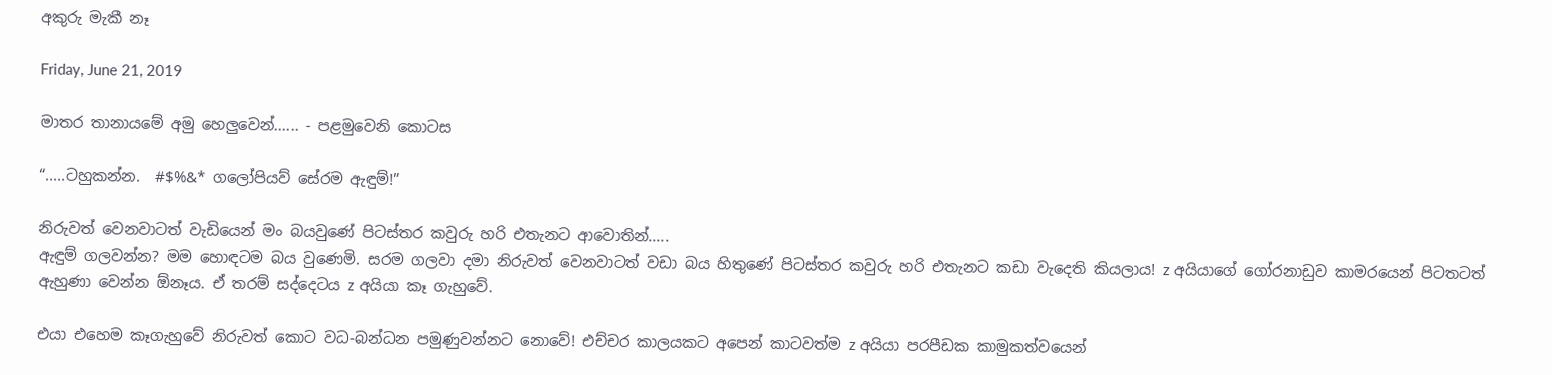අකුරු මැකී නෑ

Friday, June 21, 2019

මාතර තානායමේ අමු හෙලුවෙන්...... - පළමුවෙනි කොටස

“.....ටහුකන්න.  #$%&* ගලෝපියව් සේරම ඇඳුම්!”

නිරුවත් වෙනවාටත් වැඩියෙන් මං බයවුණේ පිටස්තර කවුරු හරි එතැනට ආවොතින්.....
ඇඳුම් ගලවන්න? මම හොඳටම බය වුණෙමි. සරම ගලවා දමා නිරුවත් වෙනවාටත් වඩා බය හිතුණේ පිටස්තර කවුරු හරි එතැනට කඩා වැදෙති කියලාය! z අයියාගේ ගෝරනාඩුව කාමරයෙන් පිටතටත් ඇහුණා වෙන්න ඕනෑය. ඒ තරම් සද්දෙටය z අයියා කෑ ගැහුවේ.

එයා එහෙම කෑගැහුවේ නිරුවත් කොට වධ-බන්ධන පමුණුවන්නට නොවේ! එච්චර කාලයකට අපෙන් කාටවත්ම z අයියා පරපීඩක කාමුකත්වයෙන්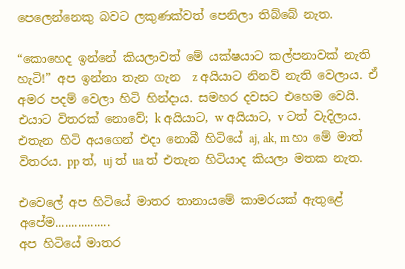පෙලෙන්නෙකු බවට ලකුණක්වත් පෙනිලා තිබ්බේ නැත.

“කොහෙද ඉන්නේ කියලාවත් මේ යක්ෂයාට කල්පනාවක් නැති හැටි!” අප ඉන්නා තැන ගැන  z අයියාට නිනව් නැති වෙලාය. ඒ අමර පදම් වෙලා හිටි හින්දාය. සමහර දවසට එහෙම වෙයි. එයාට විතරක් නොවේ; k අයියාට, w අයියාට, v ටත් වැදිලාය. එතැන හිටි අයගෙන් එදා නොබී හිටියේ aj, ak, m හා මේ මාත් විතරය. pp ත්, uj ත් ua ත් එතැන හිටියාද කියලා මතක නැත.

එවෙලේ අප හිටියේ මාතර තානායමේ කාමරයක් ඇතුළේ අපේම.................
අප හිටියේ මාතර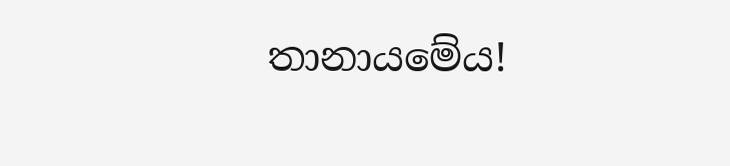තානායමේය!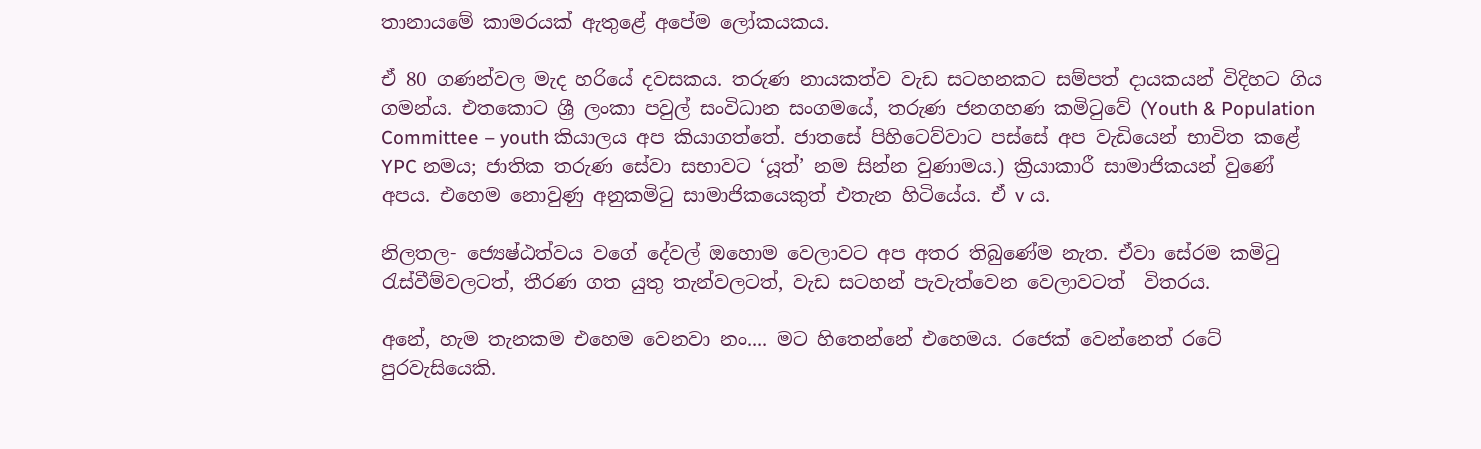තානායමේ කාමරයක් ඇතුළේ අපේම ලෝකයකය.

ඒ 80 ගණන්වල මැද හරියේ දවසකය. තරුණ නායකත්ව වැඩ සටහනකට සම්පත් දායකයන් විදිහට ගිය ගමන්ය. එතකොට ශ්‍රී ලංකා පවුල් සංවිධාන සංගමයේ, තරුණ ජනගහණ කමිටුවේ (Youth & Population Committee – youth කියාලය අප කියාගත්තේ. ජාතසේ පිහිටෙව්වාට පස්සේ අප වැඩියෙන් භාවිත කළේ YPC නමය; ජාතික තරුණ සේවා සභාවට ‘යූත්’ නම සින්න වුණාමය.) ක්‍රියාකාරී සාමාජිකයන් වුණේ අපය. එහෙම නොවුණු අනුකමිටු සාමාජිකයෙකුත් එතැන හිටියේය. ඒ v ය.

නිලතල- ජ්‍යෙෂ්ඨත්වය වගේ දේවල් ඔහොම වෙලාවට අප අතර තිබුණේම නැත. ඒවා සේරම කමිටු රැස්වීම්වලටත්, තීරණ ගත යුතු තැන්වලටත්, වැඩ සටහන් පැවැත්වෙන වෙලාවටත්  විතරය.

අනේ, හැම තැනකම එහෙම වෙනවා නං.... මට හිතෙන්නේ එහෙමය. රජෙක් වෙන්නෙත් රටේ පුරවැසියෙකි.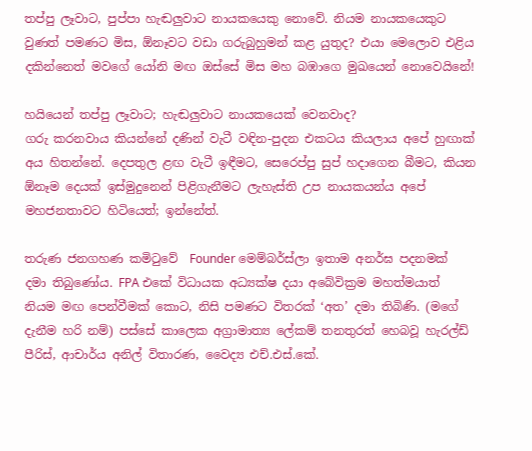තප්පු ලෑවාට, පුප්පා හැඬලුවාට නායකයෙකු නොවේ. නියම නායකයෙකුට වුණත් පමණට මිස, ඕනෑවට වඩා ගරුබුහුමන් කළ යුතුද? එයා මෙලොව එළිය දකින්නෙත් මවගේ යෝනි මඟ ඔස්සේ මිස මහ බඹාගෙ මුඛයෙන් නොවෙයිනේ!

හයියෙන් තප්පු ලෑවාට; හැඬලුවාට නායකයෙක් වෙනවාද?
ගරු කරනවාය කියන්නේ දණින් වැටී වඳින-පුදන එකටය කියලාය අපේ හුඟාක් අය හිතන්නේ. දෙපතුල ළඟ වැටී ඉඳීමට, සෙරෙප්පු සුප් හදාගෙන බීමට, කියන ඕනෑම දෙයක් ඉස්මුදුනෙන් පිළිගැනීමට ලැහැස්ති උප නායකයන්ය අපේ මහජනතාවට හිටියෙත්; ඉන්නේත්.

තරුණ ජනගහණ කමිටුවේ  Founder මෙම්බර්ස්ලා ඉතාම අනර්ඝ පදනමක් දමා තිබුණෝය. FPA එකේ විධායක අධ්‍යක්ෂ දයා අබේවික්‍රම මහත්මයාත් නියම මඟ පෙන්වීමක් කොට, නිසි පමණට විතරක් ‘අත’ දමා තිබිණි. (මගේ දැනීම හරි නම්) පස්සේ කාලෙක අග්‍රාමාත්‍ය ලේකම් තනතුරත් හෙබවූ හැරල්ඩ් පීරිස්, ආචාර්ය අනිල් විතාරණ, වෛද්‍ය එච්.එස්.කේ.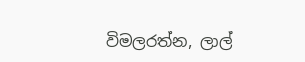විමලරත්න, ලාල්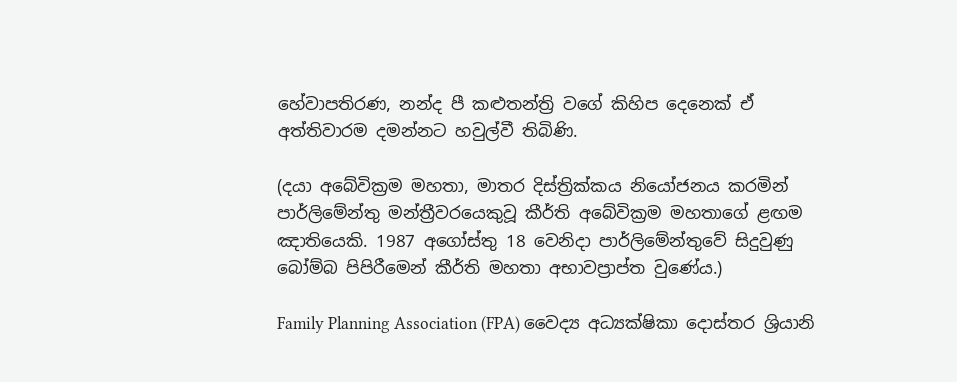හේවාපතිරණ, නන්ද පී කළුතන්ත්‍රි වගේ කිහිප දෙනෙක් ඒ අත්තිවාරම දමන්නට හවුල්වී තිබිණි.

(දයා අබේවික්‍රම මහතා, මාතර දිස්ත්‍රික්කය නියෝජනය කරමින් පාර්ලිමේන්තු මන්ත්‍රීවරයෙකුවූ කීර්ති අබේවික්‍රම මහතාගේ ළඟම ඤාතියෙකි. 1987 අගෝස්තු 18 වෙනිදා පාර්ලිමේන්තුවේ සිදුවුණු බෝම්බ පිපිරීමෙන් කීර්ති මහතා අභාවප්‍රාප්ත වුණේය.)

Family Planning Association (FPA) වෛද්‍ය අධ්‍යක්ෂිකා දොස්තර ශ්‍රියානි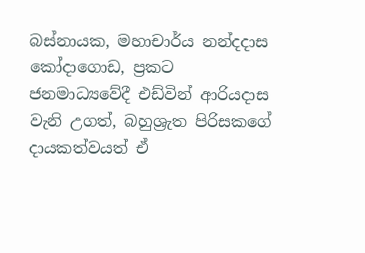බස්නායක, මහාචාර්ය නන්දදාස කෝදාගොඩ, ප්‍රකට ජනමාධ්‍යවේදී එඩ්වින් ආරියදාස වැනි උගත්, බහුශ්‍රැත පිරිසකගේ දායකත්වයත් ඒ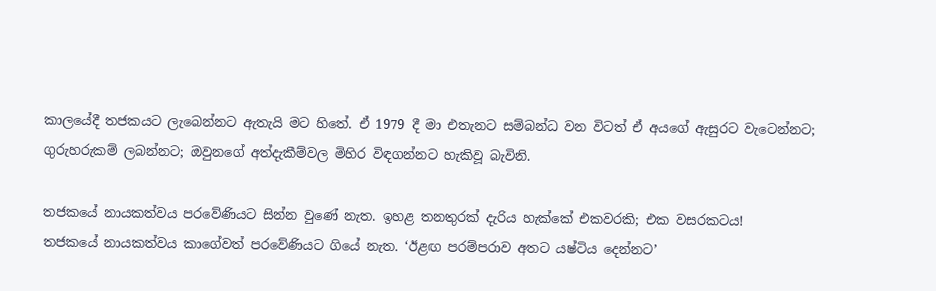කාලයේදී තජකයට ලැබෙන්නට ඇතැයි මට හිතේ. ඒ 1979 දී මා එතැනට සම්බන්ධ වන විටත් ඒ අයගේ ඇසුරට වැටෙන්නට; ගුරුහරුකම් ලබන්නට; ඔවුනගේ අත්දැකීම්වල මිහිර විඳගන්නට හැකිවූ බැවිනි.

තජකයේ නායකත්වය පරවේණියට සින්න වුණේ නැත. ඉහළ තනතුරක් දැරිය හැක්කේ එකවරකි; එක වසරකටය!
තජකයේ නායකත්වය කාගේවත් පරවේණියට ගියේ නැත. ‘ඊළඟ පරම්පරාව අතට යෂ්ටිය දෙන්නට’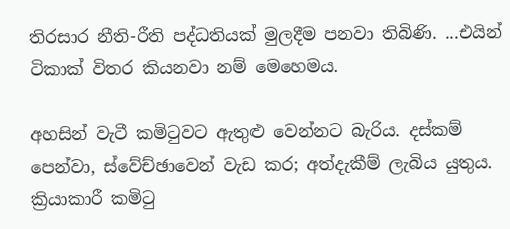තිරසාර නීති-රීති පද්ධතියක් මුලදීම පනවා තිබිණි. ...එයින් ටිකාක් විතර කියනවා නම් මෙහෙමය.

අහසින් වැටී කමිටුවට ඇතුළු වෙන්නට බැරිය. දස්කම් පෙන්වා, ස්වේච්ඡාවෙන් වැඩ කර; අත්දැකීම් ලැබිය යුතුය. ක්‍රියාකාරී කමිටු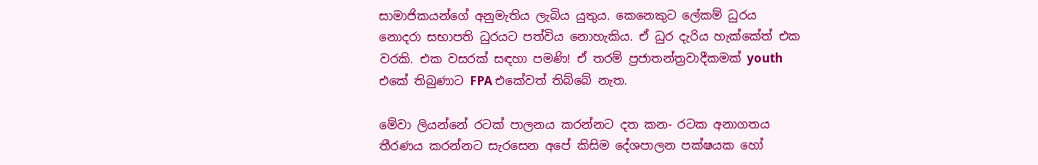සාමාජිකයන්ගේ අනුමැතිය ලැබිය යුතුය. කෙනෙකුට ලේකම් ධුරය නොදරා සභාපති ධුරයට පත්විය නොහැකිය. ඒ ධුර දැරිය හැක්කේත් එක වරකි. එක වසරක් සඳහා පමණි! ඒ තරම් ප්‍රජාතන්ත්‍රවාදීකමක් youth එකේ තිබුණාට FPA එකේවත් තිබ්බේ නැත.

මේවා ලියන්නේ රටක් පාලනය කරන්නට දත කන- රටක අනාගතය තීරණය කරන්නට සැරසෙන අපේ කිසිම දේශපාලන පක්ෂයක හෝ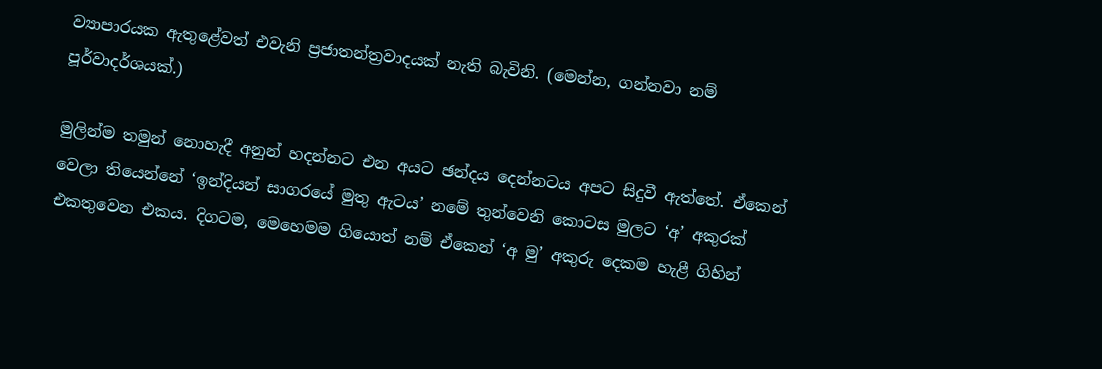ව්‍යාපාරයක ඇතුළේවත් එවැනි ප්‍රජාතන්ත්‍රවාදයක් නැති බැවිනි. (මෙන්න, ගන්නවා නම් පූර්වාදර්ශයක්.)

මුලින්ම තමුන් නොහැදී අනුන් හදන්නට එන අයට ඡන්දය දෙන්නටය අපට සිදුවී ඇත්තේ. ඒකෙන් වෙලා තියෙන්නේ ‘ඉන්දියන් සාගරයේ මුතු ඇටය’ නමේ තුන්වෙනි කොටස මුලට ‘අ’ අකුරක් එකතුවෙන එකය. දිගටම, මෙහෙමම ගියොත් නම් ඒකෙන් ‘අ මු’ අකුරු දෙකම හැළී ගිහින්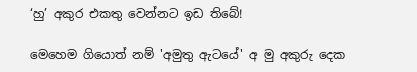‘හු’ අකුර එකතු වෙන්නට ඉඩ තිබේ!

මෙහෙම ගියොත් නම් 'අමුතු ඇටයේ' අ මු අකුරු දෙක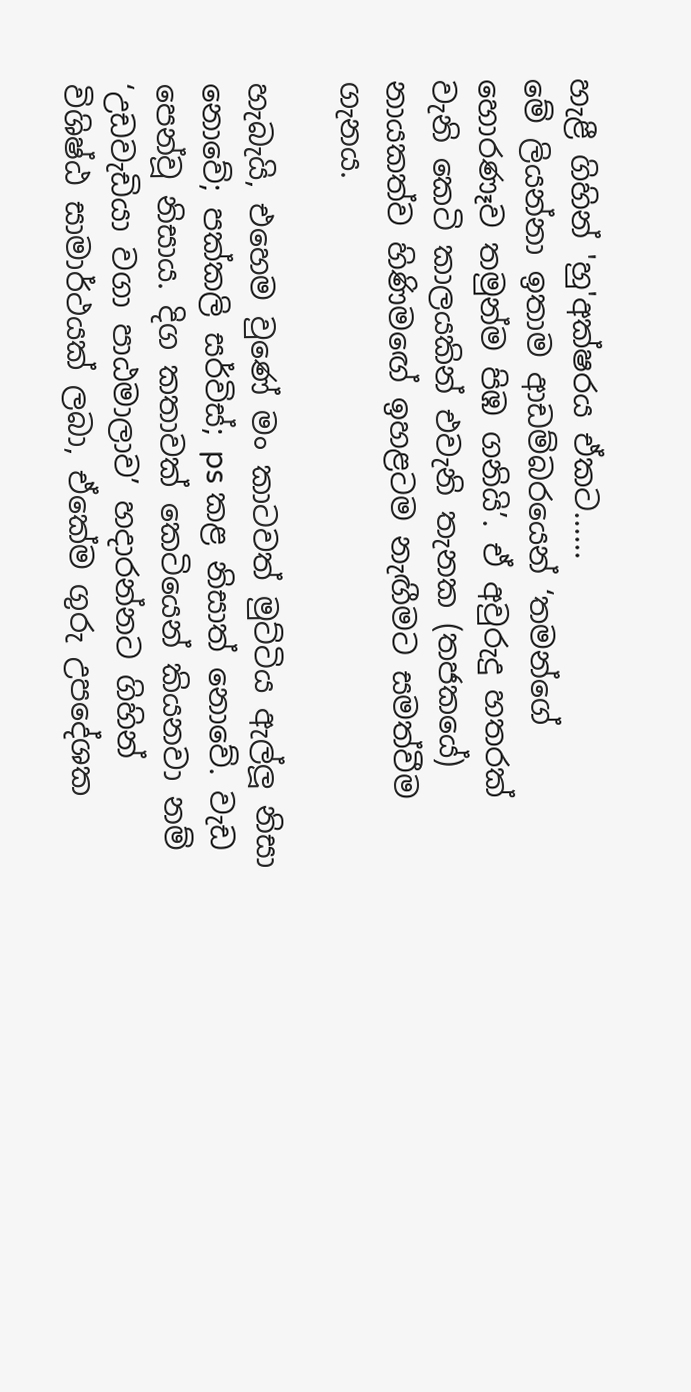හැළී ගිහින් 'හු'අක්ෂරය ඒකට......
මේ ලියන්නා ඉතාම ආඩම්බරයෙන් ‘තමන්ගේ හොරණෑව තමුන්ම පිඹ ගනියි’. ඒ අවුරුදු හතරක් වැනි කෙටි කාලයකින් එවැනි තැනක (තජකයේ) නායකත්ව හිණිමඟේ ඉහළටම නැඟීමට සමත්වීම ගැනය.

හැබැයි, එහෙම වුණේ මං කාටවත් මුට්ටිය ඇල්ලූ නිසා නොවේ; පක්කලි සර්විස්; ps කළ නිසාත් නොවේ. වැඩ පෙන්වූ නිසාය. දිග කතාවක් කෙටියෙන් කියනවා නම් ‘උඩවැඩියා වගා පාඨමාලාව’ හදාරන්නට ගිහින් විශිෂ්ඨ සාමාර්ථයක් ලබා, ඒකේම ගුරු උපදේශක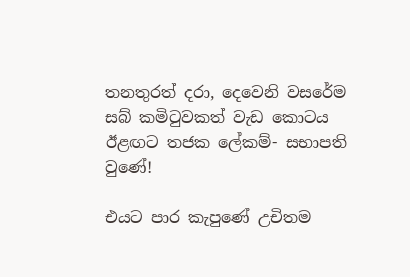තනතුරත් දරා, දෙවෙනි වසරේම සබ් කමිටුවකත් වැඩ කොටය ඊළඟට තජක ලේකම්- සභාපති වුණේ!

එයට පාර කැපුණේ උචිතම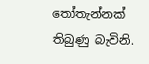තෝතැන්නක් තිබුණු බැවිනි.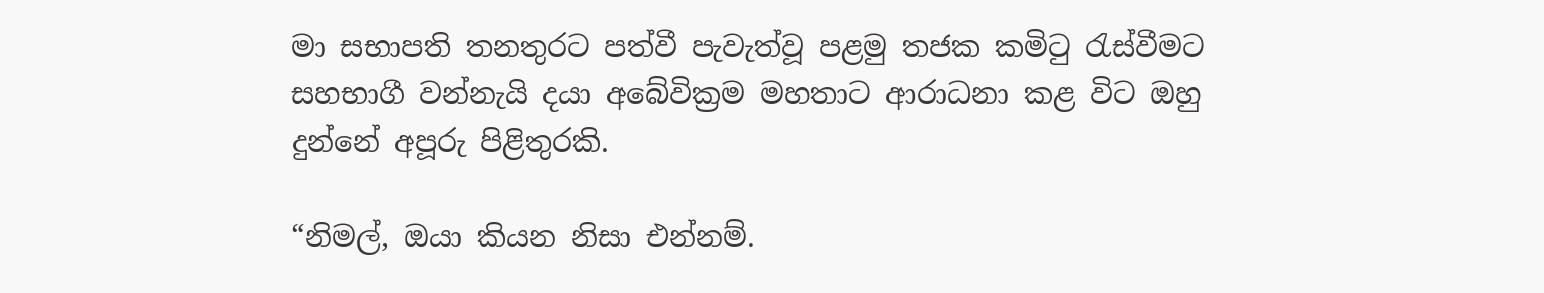මා සභාපති තනතුරට පත්වී පැවැත්වූ පළමු තජක කමිටු රැස්වීමට සහභාගී වන්නැයි දයා අබේවික්‍රම මහතාට ආරාධනා කළ විට ඔහු දුන්නේ අපූරු පිළිතුරකි.

“නිමල්, ඔයා කියන නිසා එන්නම්.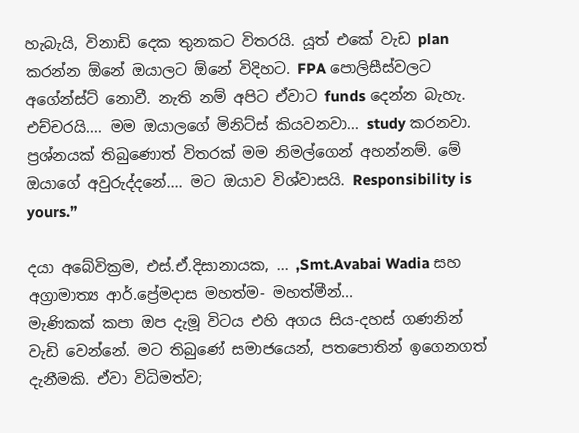හැබැයි, විනාඩි දෙක තුනකට විතරයි. යූත් එකේ වැඩ plan කරන්න ඕනේ ඔයාලට ඕනේ විදිහට. FPA පොලිසීස්වලට අගේන්ස්ට් නොවී. නැති නම් අපිට ඒවාට funds දෙන්න බැහැ. එච්චරයි.... මම ඔයාලගේ මිනිට්ස් කියවනවා... study කරනවා. ප්‍රශ්නයක් තිබුණොත් විතරක් මම නිමල්ගෙන් අහන්නම්. මේ ඔයාගේ අවුරුද්දනේ.... මට ඔයාව විශ්වාසයි. Responsibility is yours.”

දයා අබේවික්‍රම, එස්.ඒ.දිසානායක, ... ,Smt.Avabai Wadia සහ අග්‍රාමාත්‍ය ආර්.ප්‍රේමදාස මහත්ම- මහත්මීන්...
මැණිකක් කපා ඔප දැමූ විටය එහි අගය සිය-දහස් ගණනින් වැඩි වෙන්නේ. මට තිබුණේ සමාජයෙන්, පතපොතින් ඉගෙනගත් දැනීමකි. ඒවා විධිමත්ව;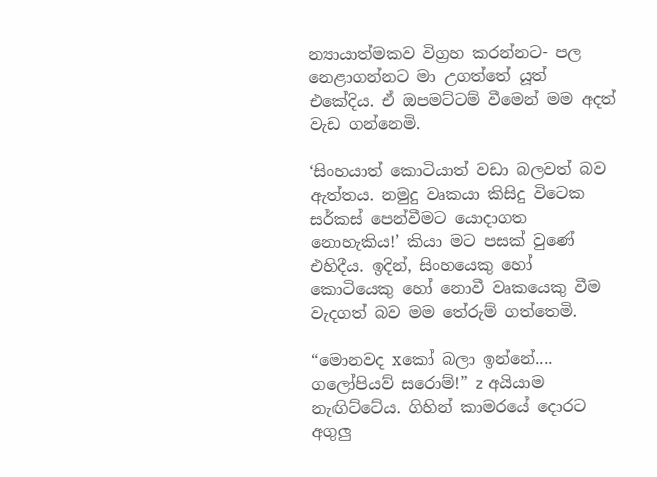න්‍යායාත්මකව විග්‍රහ කරන්නට- පල නෙළාගන්නට මා උගත්තේ යූත් එකේදිය. ඒ ඔපමට්ටම් වීමෙන් මම අදත් වැඩ ගන්නෙමි.

‘සිංහයාත් කොටියාත් වඩා බලවත් බව ඇත්තය. නමුදු වෘකයා කිසිදු විටෙක සර්කස් පෙන්වීමට යොදාගත නොහැකිය!’ කියා මට පසක් වුණේ එහිදීය. ඉදින්, සිංහයෙකු හෝ කොටියෙකු හෝ නොවී වෘකයෙකු වීම වැදගත් බව මම තේරුම් ගත්තෙමි.

“මොනවද xකෝ බලා ඉන්නේ.... ගලෝපියව් සරොම්!” z අයියාම නැඟිට්ටේය. ගිහින් කාමරයේ දොරට අගුලු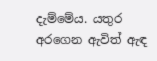දැම්මේය. යතුර අරගෙන ඇවිත් ඇඳ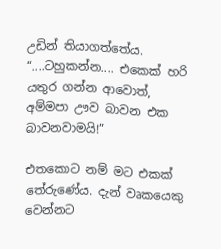උඩින් තියාගත්තේය. “....ටහුකන්න.... එකෙක් හරි යතුර ගන්න ආවොත්, අම්මපා ඌව බාවන එක බාවනවාමයි!”

එතකොට නම් මට එකක් තේරුණේය. දැන් වෘකයෙකු වෙන්නට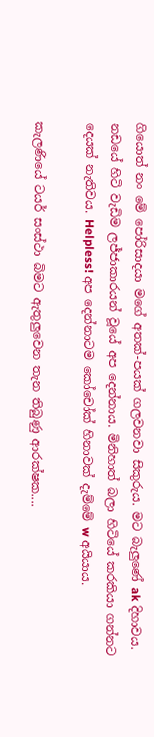ගියොත් නං මේ පෝරිසාදයා මගේ අතක්-පයක් ගලවනවා සිකුරුය. මට බැලුණේ ak දිහාවය. නඩයේ හිටි වැඩිම ලජ්ජාකාරයන් වූයේ අප දෙන්නාය. මිනිහාත් බලා හිටියේ කරකියා ගන්නට දෙයක් නැතිවය. Helpless! අප දෙන්නාටම කෝචෝක් හිනාවක් දැම්මේ w අයියාය.

කැලණියේ ටයර් සංස්ථා බිමට ඇතුලුවෙන තැන තිබුණු ආරක්ෂක....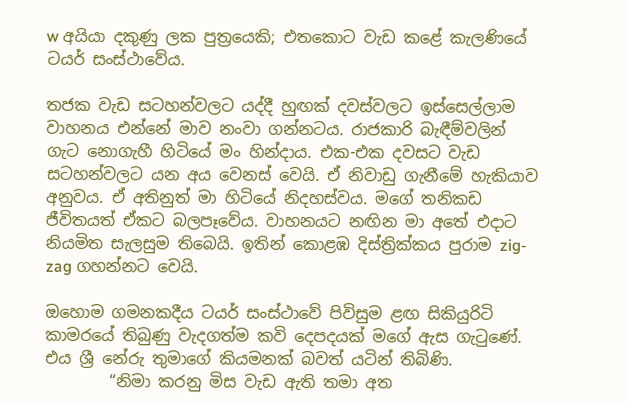w අයියා දකුණු ලක පුත්‍රයෙකි; එතකොට වැඩ කළේ කැලණියේ ටයර් සංස්ථාවේය.

තජක වැඩ සටහන්වලට යද්දී හුඟක් දවස්වලට ඉස්සෙල්ලාම වාහනය එන්නේ මාව නංවා ගන්නටය. රාජකාරි බැඳීම්වලින් ගැට නොගැහී හිටියේ මං හින්දාය. එක-එක දවසට වැඩ සටහන්වලට යන අය වෙනස් වෙයි. ඒ නිවාඩු ගැනීමේ හැකියාව අනුවය. ඒ අතිනුත් මා හිටියේ නිදහස්වය. මගේ තනිකඩ ජීවිතයත් ඒකට බලපෑවේය. වාහනයට නඟින මා අතේ එදාට නියමිත සැලසුම තිබෙයි. ඉතින් කොළඹ දිස්ත්‍රික්කය පුරාම zig-zag ගහන්නට වෙයි.

ඔහොම ගමනකදීය ටයර් සංස්ථාවේ පිවිසුම ළඟ සිකියුරිටි කාමරයේ තිබුණු වැදගත්ම කවි දෙපදයක් මගේ ඇස ගැටුණේ. එය ශ්‍රී නේරු තුමාගේ කියමනක් බවත් යටින් තිබිණි.
        “නිමා කරනු මිස වැඩ ඇති තමා අත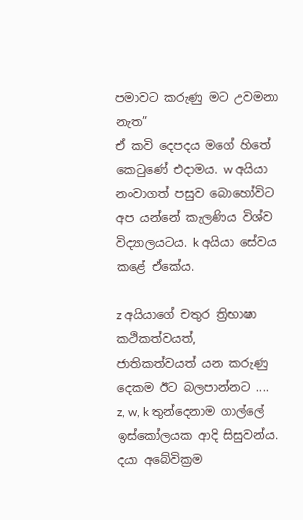පමාවට කරුණු මට උවමනා   නැත”
ඒ කවි දෙපදය මගේ හිතේ කෙටුණේ එදාමය. w අයියා නංවාගත් පසුව බොහෝවිට අප යන්නේ කැලණිය විශ්ව විද්‍යාලයටය. k අයියා සේවය කළේ ඒකේය.

z අයියාගේ චතුර ත්‍රිභාෂා කථිකත්වයත්, ජාතිකත්වයත් යන කරුණු දෙකම ඊට බලපාන්නට ....
z, w, k තුන්දෙනාම ගාල්ලේ ඉස්කෝලයක ආදි සිසුවන්ය. දයා අබේවික්‍රම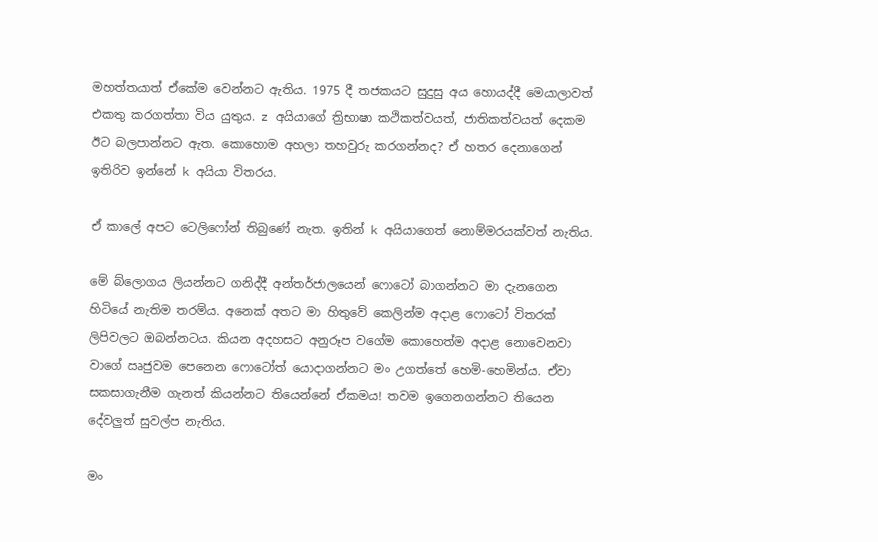මහත්තයාත් ඒකේම වෙන්නට ඇතිය. 1975 දී තජකයට සුදුසු අය හොයද්දී මෙයාලාවත් එකතු කරගත්තා විය යුතුය. z අයියාගේ ත්‍රිභාෂා කථිකත්වයත්, ජාතිකත්වයත් දෙකම ඊට බලපාන්නට ඇත. කොහොම අහලා තහවුරු කරගන්නද? ඒ හතර දෙනාගෙන් ඉතිරිව ඉන්නේ k අයියා විතරය.

ඒ කාලේ අපට ටෙලිෆෝන් තිබුණේ නැත. ඉතින් k අයියාගෙත් නොම්මරයක්වත් නැතිය.

මේ බ්ලොගය ලියන්නට ගනිද්දී අන්තර්ජාලයෙන් ෆොටෝ බාගන්නට මා දැනගෙන හිටියේ නැතිම තරම්ය. අනෙක් අතට මා හිතුවේ කෙලින්ම අදාළ ෆොටෝ විතරක් ලිපිවලට ඔබන්නටය. කියන අදහසට අනුරූප වගේම කොහෙත්ම අදාළ නොවෙනවා වාගේ ඍජුවම පෙනෙන ෆොටෝත් යොදාගන්නට මං උගත්තේ හෙමි-හෙමින්ය. ඒවා සකසාගැනීම ගැනත් කියන්නට තියෙන්නේ ඒකමය! තවම ඉගෙනගන්නට තියෙන දේවලුත් සුවල්ප නැතිය.

මං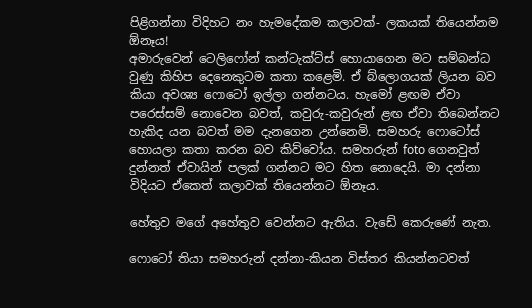පිළිගන්නා විදිහට නං හැමදේකම කලාවක්- ලකයක් තියෙන්නම ඕනෑය!
අමාරුවෙන් ටෙලිෆෝන් කන්ටැක්ට්ස් හොයාගෙන මට සම්බන්ධ වුණු කිහිප දෙනෙකුටම කතා කළෙමි. ඒ බ්ලොගයක් ලියන බව කියා අවශ්‍ය ෆොටෝ ඉල්ලා ගන්නටය. හැමෝ ළඟම ඒවා පරෙස්සම් නොවෙන බවත්, කවුරු-කවුරුන් ළඟ ඒවා තිබෙන්නට හැකිද යන බවත් මම දැනගෙන උන්නෙමි. සමහරු ෆොටෝස් හොයලා කතා කරන බව කිව්වෝය. සමහරුන් foto ගෙනවුත් දුන්නත් ඒවායින් පලක් ගන්නට මට හිත නොදෙයි. මා දන්නා විදියට ඒකෙත් කලාවක් තියෙන්නට ඕනෑය.

හේතුව මගේ අහේතුව වෙන්නට ඇතිය. වැඩේ කෙරුණේ නැත.

ෆොටෝ තියා සමහරුන් දන්නා-කියන විස්තර කියන්නටවත්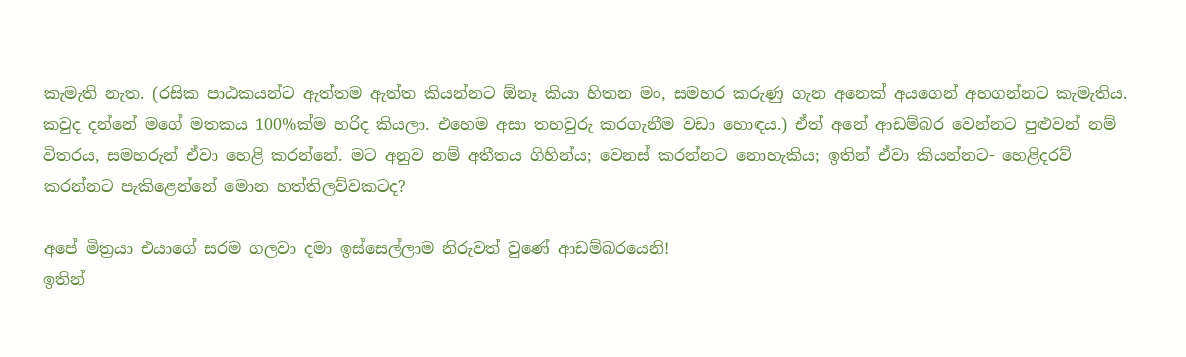කැමැති නැත. (රසික පාඨකයන්ට ඇත්තම ඇත්ත කියන්නට ඕනෑ කියා හිතන මං, සමහර කරුණු ගැන අනෙක් අයගෙන් අහගන්නට කැමැතිය. කවුද දන්නේ මගේ මතකය 100%ක්ම හරිද කියලා. එහෙම අසා තහවුරු කරගැනීම වඩා හොඳය.) ඒත් අනේ ආඩම්බර වෙන්නට පුළුවන් නම් විතරය, සමහරුන් ඒවා හෙළි කරන්නේ. මට අනුව නම් අතීතය ගිහින්ය; වෙනස් කරන්නට නොහැකිය; ඉතින් ඒවා කියන්නට- හෙළිදරව් කරන්නට පැකිළෙන්නේ මොන හත්තිලව්වකටද?

අපේ මිත්‍රයා එයාගේ සරම ගලවා දමා ඉස්සෙල්ලාම නිරුවත් වුණේ ආඩම්බරයෙනි!
ඉතින්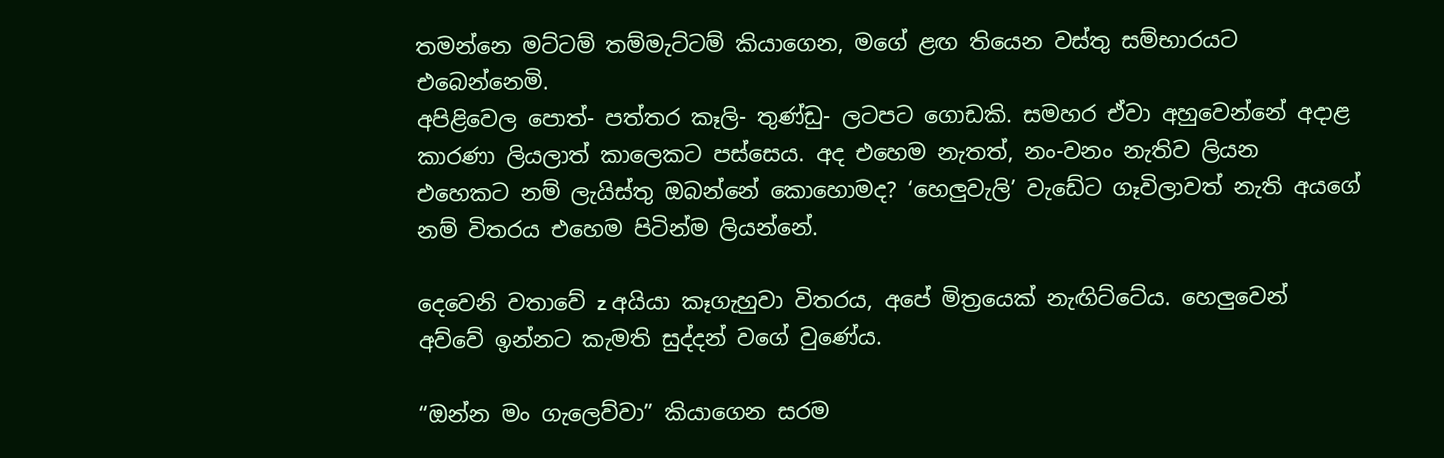තමන්නෙ මට්ටම් තම්මැට්ටම් කියාගෙන, මගේ ළඟ තියෙන වස්තු සම්භාරයට එබෙන්නෙමි.
අපිළිවෙල පොත්- පත්තර කෑලි- තුණ්ඩු- ලටපට ගොඩකි. සමහර ඒවා අහුවෙන්නේ අදාළ කාරණා ලියලාත් කාලෙකට පස්සෙය. අද එහෙම නැතත්, නං-වනං නැතිව ලියන එහෙකට නම් ලැයිස්තු ඔබන්නේ කොහොමද? ‘හෙලුවැලි’ වැඩේට ගෑවිලාවත් නැති අයගේ නම් විතරය එහෙම පිටින්ම ලියන්නේ.

දෙවෙනි වතාවේ z අයියා කෑගැහුවා විතරය, අපේ මිත්‍රයෙක් නැඟිට්ටේය. හෙලුවෙන් අව්වේ ඉන්නට කැමති සුද්දන් වගේ වුණේය.

“ඔන්න මං ගැලෙව්වා” කියාගෙන සරම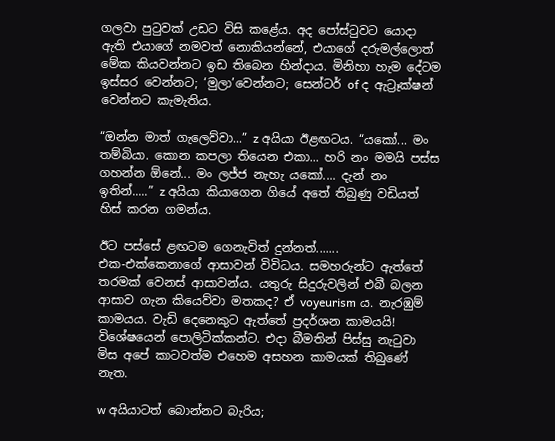ගලවා පුටුවක් උඩට විසි කළේය. අද පෝස්ටුවට යොදා ඇති එයාගේ නමවත් නොකියන්නේ, එයාගේ දරුමල්ලොත් මේක කියවන්නට ඉඩ තිබෙන හින්දාය. මිනිහා හැම දේටම ඉස්සර වෙන්නට; ‘මුලා’වෙන්නට; සෙන්ටර් of ද ඇට්‍රෑක්ෂන් වෙන්නට කැමැතිය.

“ඔන්න මාත් ගැලෙව්වා...” z අයියා ඊළඟටය. “යකෝ... මං තම්බියා. කොන කපලා තියෙන එකා... හරි නං මමයි පස්ස ගහන්න ඕනේ... මං ලජ්ජ නැහැ යකෝ.... දැන් නං ඉතින්.....” z අයියා කියාගෙන ගියේ අතේ තිබුණු වඩියත් හිස් කරන ගමන්ය.

ඊට පස්සේ ළඟටම ගෙනැවිත් දුන්නත්.......
එක-එක්කෙනාගේ ආසාවන් විවිධය. සමහරුන්ට ඇත්තේ තරමක් වෙනස් ආසාවන්ය. යතුරු සිදුරුවලින් එබී බලන ආසාව ගැන කියෙව්වා මතකද? ඒ voyeurism ය. නැරඹුම් කාමයය. වැඩි දෙනෙකුට ඇත්තේ ප්‍රදර්ශන කාමයයි! විශේෂයෙන් පොලිටික්කන්ට. එදා බීමතින් පිස්සු නැටුවා මිස අපේ කාටවත්ම එහෙම අසහන කාමයක් තිබුණේ නැත.

w අයියාටත් බොන්නට බැරිය;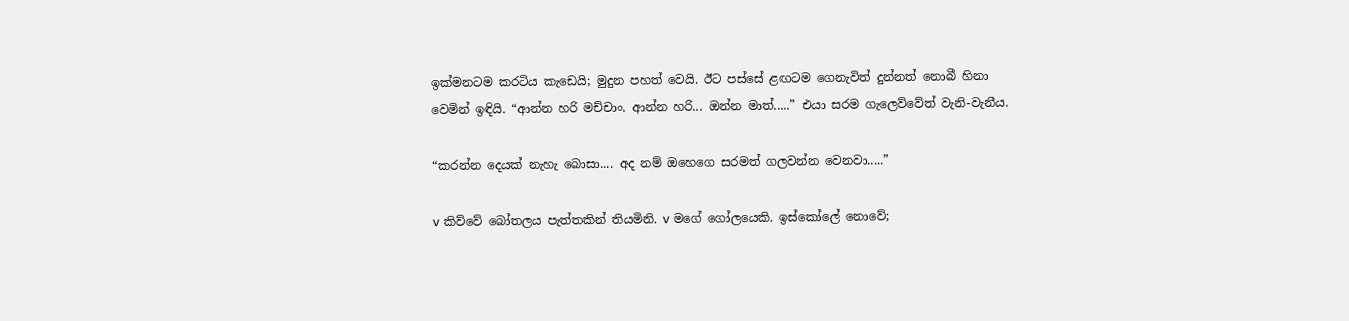ඉක්මනටම කරටිය කැඩෙයි; මුදුන පහත් වෙයි. ඊට පස්සේ ළඟටම ගෙනැවිත් දුන්නත් නොබී හිනා වෙමින් ඉඳියි. “ආන්න හරි මච්චාං. ආන්න හරි... ඔන්න මාත්.....” එයා සරම ගැලෙව්වේත් වැනි-වැනීය.

“කරන්න දෙයක් නැහැ බොසා.... අද නම් ඔහෙගෙ සරමත් ගලවන්න වෙනවා.....”

v කිව්වේ බෝතලය පැත්තකින් තියමිනි. v මගේ ගෝලයෙකි. ඉස්කෝලේ නොවේ;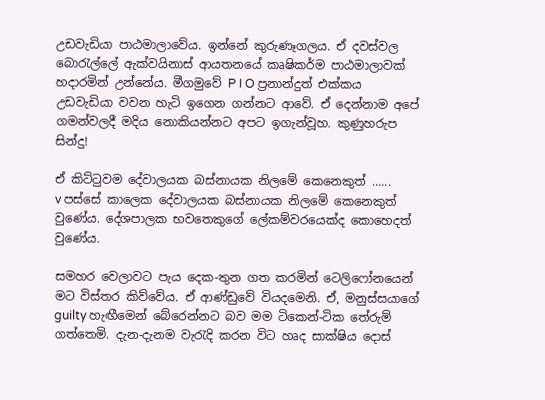උඩවැඩියා පාඨමාලාවේය. ඉන්නේ කුරුණෑගලය. ඒ දවස්වල බොරැල්ලේ ඇක්වයිනාස් ආයතනයේ කෘෂිකර්ම පාඨමාලාවක් හදාරමින් උන්නේය. මීගමුවේ P I O ප්‍රනාන්දුත් එක්කය උඩවැඩියා වවන හැටි ඉගෙන ගන්නට ආවේ. ඒ දෙන්නාම අපේ ගමන්වලදී මදිය නොකියන්නට අපට ඉගැන්වූහ. කුණුහරුප සින්දු!

ඒ කිට්ටුවම දේවාලයක බස්නායක නිලමේ කෙනෙකුත් ......
v පස්සේ කාලෙක දේවාලයක බස්නායක නිලමේ කෙනෙකුත් වුණේය. දේශපාලක භවතෙකුගේ ලේකම්වරයෙක්ද කොහෙදත් වුණේය.

සමහර වෙලාවට පැය දෙක-තුන ගත කරමින් ටෙලිෆෝනයෙන් මට විස්තර කිව්වේය. ඒ ආණ්ඩුවේ වියදමෙනි. ඒ, මනුස්සයාගේ guilty හැඟීමෙන් බේරෙන්නට බව මම ටිකෙන්-ටික තේරුම් ගත්තෙමි. දැන-දැනම වැරැදි කරන විට හෘද සාක්ෂිය දොස්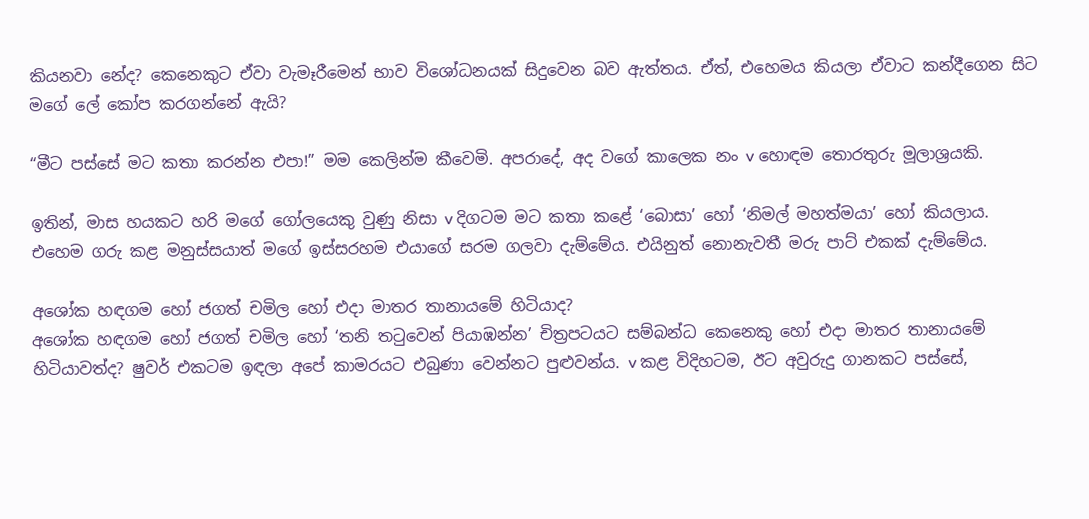කියනවා නේද? කෙනෙකුට ඒවා වැමෑරීමෙන් භාව විශෝධනයක් සිදුවෙන බව ඇත්තය. ඒත්, එහෙමය කියලා ඒවාට කන්දීගෙන සිට මගේ ලේ කෝප කරගන්නේ ඇයි?

“මීට පස්සේ මට කතා කරන්න එපා!” මම කෙලින්ම කීවෙමි. අපරාදේ, අද වගේ කාලෙක නං v හොඳම තොරතුරු මූලාශ්‍රයකි.

ඉතින්, මාස හයකට හරි මගේ ගෝලයෙකු වුණු නිසා v දිගටම මට කතා කළේ ‘බොසා’ හෝ ‘නිමල් මහත්මයා’ හෝ කියලාය. එහෙම ගරු කළ මනුස්සයාත් මගේ ඉස්සරහම එයාගේ සරම ගලවා දැම්මේය. එයිනුත් නොනැවතී මරු පාට් එකක් දැම්මේය.

අශෝක හඳගම හෝ ජගත් චමිල හෝ එදා මාතර තානායමේ හිටියාද?
අශෝක හඳගම හෝ ජගත් චමිල හෝ ‘තනි තටුවෙන් පියාඹන්න’ චිත්‍රපටයට සම්බන්ධ කෙනෙකු හෝ එදා මාතර තානායමේ හිටියාවත්ද? ෂුවර් එකටම ඉඳලා අපේ කාමරයට එබුණා වෙන්නට පුළුවන්ය. v කළ විදිහටම, ඊට අවුරුදු ගානකට පස්සේ,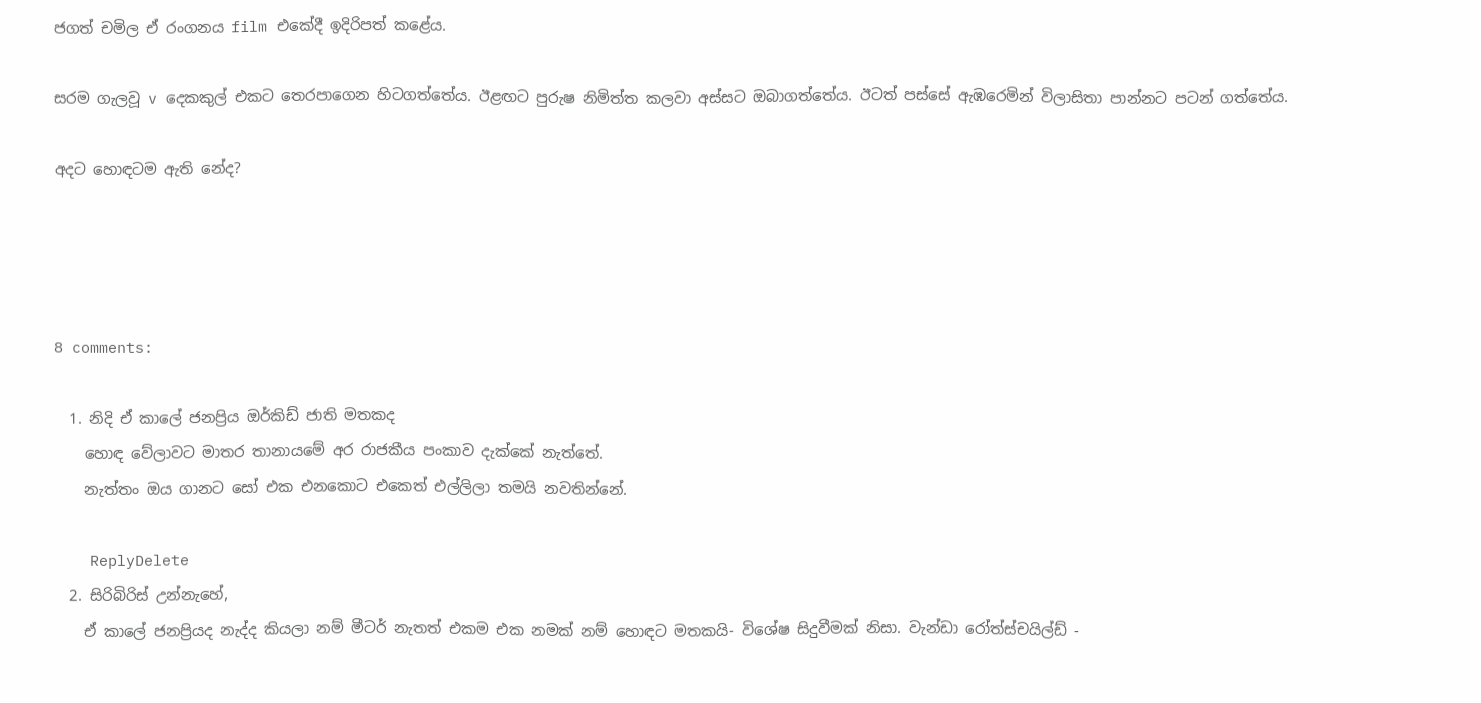ජගත් චමිල ඒ රංගනය film එකේදී ඉදිරිපත් කළේය.

සරම ගැලවූ v දෙකකුල් එකට තෙරපාගෙන හිටගත්තේය. ඊළඟට පුරුෂ නිමිත්ත කලවා අස්සට ඔබාගත්තේය. ඊටත් පස්සේ ඇඹරෙමින් විලාසිතා පාන්නට පටන් ගත්තේය.

අදට හොඳටම ඇති නේද?




8 comments:

  1. නිදි ඒ කාලේ ජනප්‍රිය ඔර්කිඩ් ජාති මතකද
    හොඳ වේලාවට මාතර තානායමේ අර රාජකීය පංකාව දැක්කේ නැත්තේ.
    නැත්තං ඔය ගානට සෝ එක එනකොට එකෙත් එල්ලිලා තමයි නවතින්නේ.

    ReplyDelete
  2. සිරිබිරිස් උන්නැහේ,
    ඒ කාලේ ජනප්‍රියද නැද්ද කියලා නම් මීටර් නැතත් එකම එක නමක් නම් හොඳට මතකයි- විශේෂ සිදුවීමක් නිසා. වැන්ඩා රෝත්ස්චයිල්ඩ් -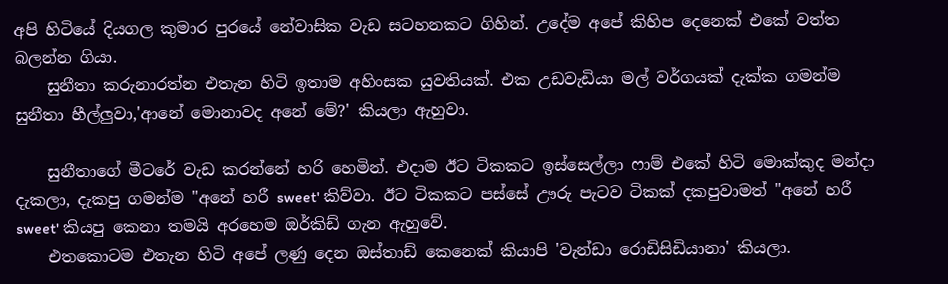අපි හිටියේ දියගල කුමාර පුරයේ නේවාසික වැඩ සටහනකට ගිහින්. උදේම අපේ කිහිප දෙනෙක් එකේ වත්ත බලන්න ගියා.
    සුනීතා කරුනාරත්න එතැන හිටි ඉතාම අහිංසක යුවතියක්. එක උඩවැඩියා මල් වර්ගයක් දැක්ක ගමන්ම සුනීතා හීල්ලුවා,'ආනේ මොනාවද අනේ මේ?' කියලා ඇහුවා.

    සුනීතාගේ මීටරේ වැඩ කරන්නේ හරි හෙමින්. එදාම ඊට ටිකකට ඉස්සෙල්ලා ෆාම් එකේ හිටි මොක්කුද මන්දා දැකලා, දැකපු ගමන්ම "අනේ හරී sweet' කිව්වා. ඊට ටිකකට පස්සේ ඌරු පැටව ටිකක් දකපුවාමත් "අනේ හරී sweet' කියපු කෙනා තමයි අරහෙම ඔර්කිඩ් ගැන ඇහුවේ.
    එතකොටම එතැන හිටි අපේ ලණු දෙන ඔස්තාඩ් කෙනෙක් කියාපි 'වැන්ඩා රොඩිසිඩියානා' කියලා.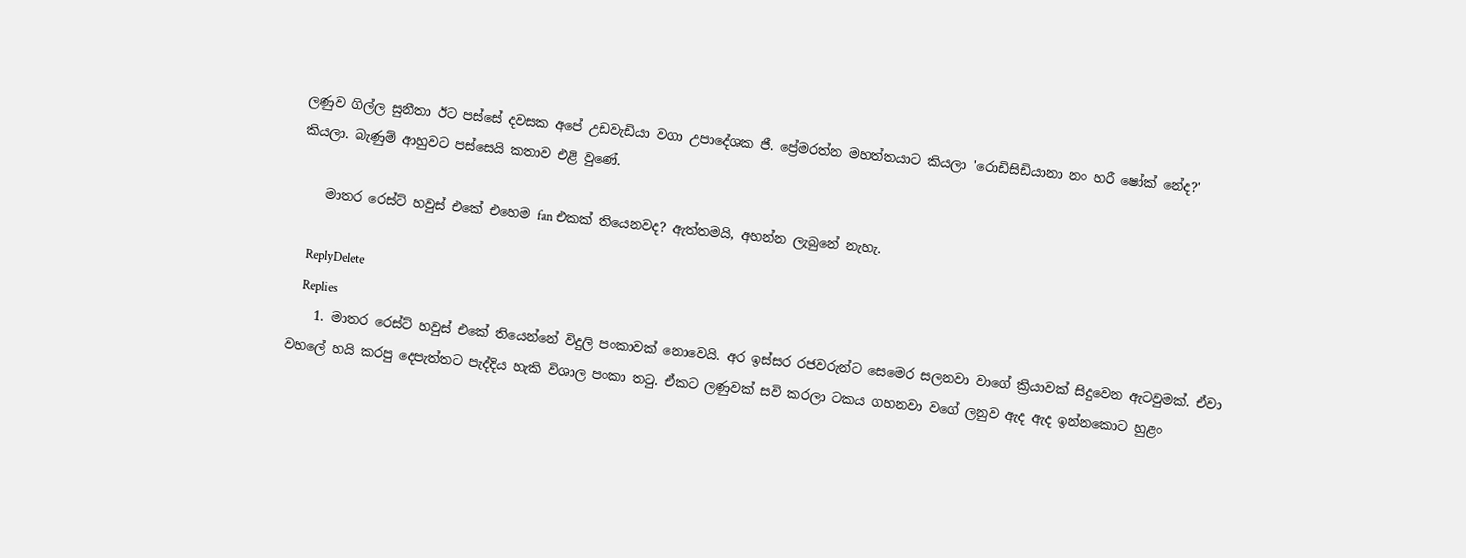ලණුව ගිල්ල සුනීතා ඊට පස්සේ දවසක අපේ උඩවැඩියා වගා උපාදේශක ජී. ප්‍රේමරත්න මහත්තයාට කියලා 'රොඩිසිඩියානා නං හරී ෂෝක් නේද?' කියලා. බැණුම් ආහුවට පස්සෙයි කතාව එළි වුණේ.

    මාතර රෙස්ට් හවුස් එකේ එහෙම fan එකක් තියෙනවද? ඇත්තමයි, අහන්න ලැබුනේ නැහැ.

    ReplyDelete
    Replies
    1. මාතර රෙස්ට් හවුස් එකේ තියෙන්නේ විදුලි පංකාවක් නොවෙයි. අර ඉස්සර රජවරුන්ට සෙමෙර සලනවා වාගේ ක්‍රියාවක් සිදුවෙන ඇටවුමක්. ඒවා වහලේ හයි කරපු දෙපැත්තට පැද්දිය හැකි විශාල පංකා තටු. ඒකට ලණුවක් සවි කරලා ටකය ගහනවා වගේ ලනුව ඇද ඇද ඉන්නකොට හුළං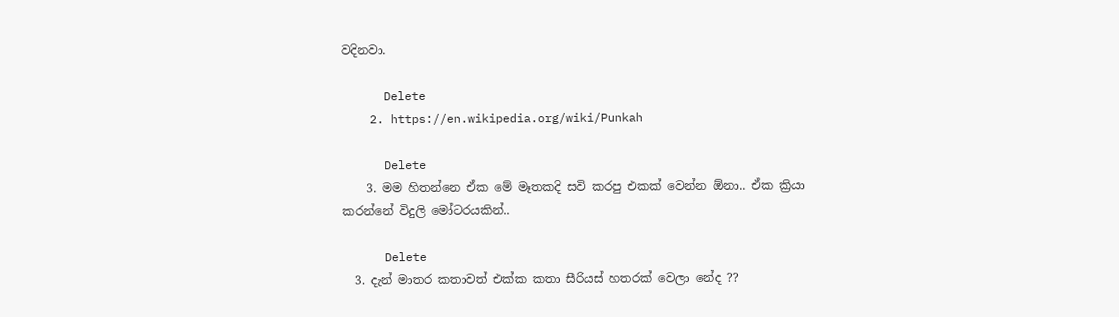වදිනවා.

      Delete
    2. https://en.wikipedia.org/wiki/Punkah

      Delete
    3. මම හිතන්නෙ ඒක මේ මෑතකදි සවි කරපු එකක් වෙන්න ඕනා.. ඒක ක්‍රියා කරන්නේ විදුලි මෝටරයකින්..

      Delete
  3. දැන් මාතර කතාවත් එක්ක කතා සීරියස් හතරක් වෙලා නේද ??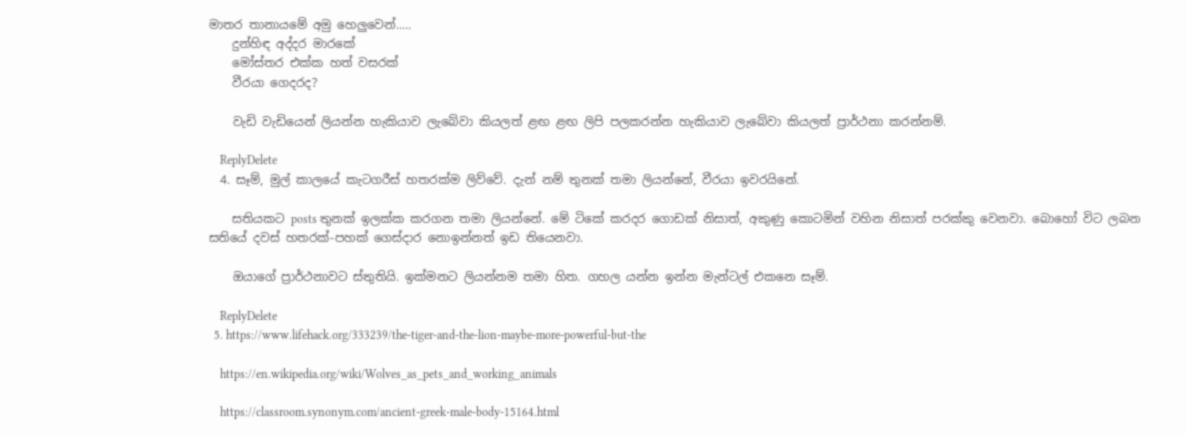මාතර තානායමේ අමු හෙලුවෙන්.....
    දුන්හිඳ අද්දර මාරකේ
    මෝස්‌තර එක්ක හත් වසරක්
    වීරයා ගෙදරද?

    වැඩි වැඩියෙන් ලියන්න හැකියාව ලැබේවා කියලත් ළඟ ළඟ ලිපි පලකරන්න හැකියාව ලැබේවා කියලත් ප්‍රාර්ථනා කරන්නම්.

    ReplyDelete
  4. සෑම්, මුල් කාලයේ කැටගරීස් හතරක්ම ලිව්වේ. දැන් නම් තුනක් තමා ලියන්නේ, වීරයා ඉවරයිනේ.

    සතියකට posts තුනක් ඉලක්ක කරගන තමා ලියන්නේ. මේ ටිකේ කරදර ගොඩක් නිසාත්, අකුණු කොටමින් වහින නිසාත් පරක්කු වෙනවා. බොහෝ විට ලබන සතියේ දවස් හතරක්-පහක් ගෙස්දාර නොඉන්නත් ඉඩ තියෙනවා.

    ඔයාගේ ප්‍රාර්ථනාවට ස්තුතියි. ඉක්මනට ලියන්නම තමා හිත. ගහල යන්න ඉන්න මැන්ටල් එකනෙ සෑම්.

    ReplyDelete
  5. https://www.lifehack.org/333239/the-tiger-and-the-lion-maybe-more-powerful-but-the

    https://en.wikipedia.org/wiki/Wolves_as_pets_and_working_animals

    https://classroom.synonym.com/ancient-greek-male-body-15164.html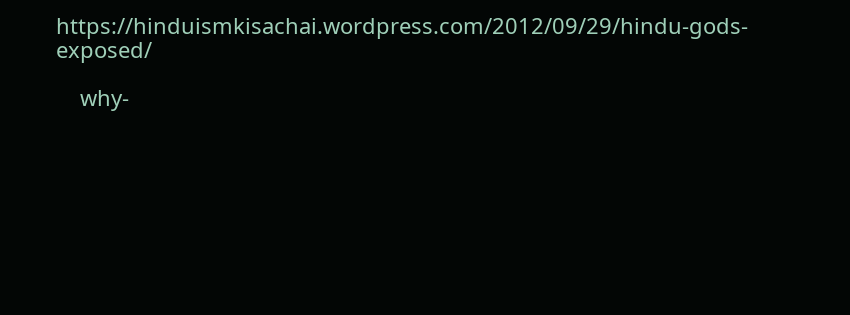https://hinduismkisachai.wordpress.com/2012/09/29/hindu-gods-exposed/

    why-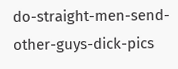do-straight-men-send-other-guys-dick-pics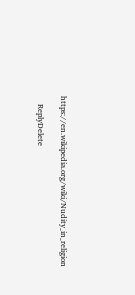https://en.wikipedia.org/wiki/Nudity_in_religion

    ReplyDelete